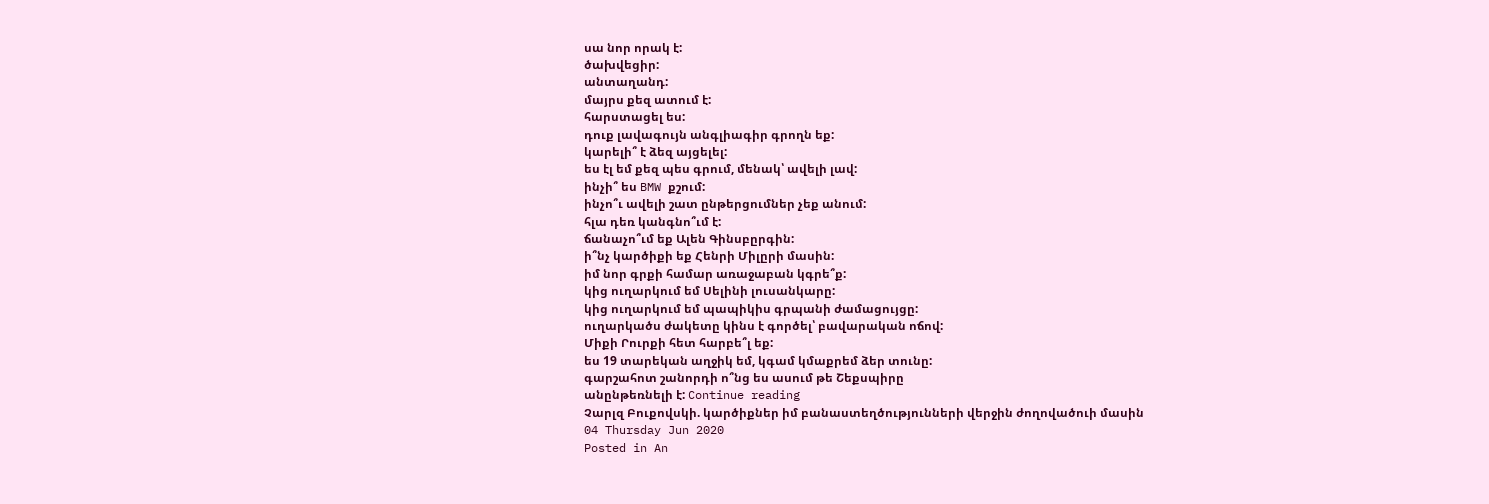սա նոր որակ է:
ծախվեցիր:
անտաղանդ:
մայրս քեզ ատում է:
հարստացել ես:
դուք լավագույն անգլիագիր գրողն եք:
կարելի՞ է ձեզ այցելել:
ես էլ եմ քեզ պես գրում, մենակ՝ ավելի լավ:
ինչի՞ ես BMW քշում:
ինչո՞ւ ավելի շատ ընթերցումներ չեք անում:
հլա դեռ կանգնո՞ւմ է:
ճանաչո՞ւմ եք Ալեն Գինսբըրգին:
ի՞նչ կարծիքի եք Հենրի Միլըրի մասին:
իմ նոր գրքի համար առաջաբան կգրե՞ք:
կից ուղարկում եմ Սելինի լուսանկարը:
կից ուղարկում եմ պապիկիս գրպանի ժամացույցը:
ուղարկածս ժակետը կինս է գործել՝ բավարական ոճով:
Միքի Րուրքի հետ հարբե՞լ եք:
ես 19 տարեկան աղջիկ եմ, կգամ կմաքրեմ ձեր տունը:
գարշահոտ շանորդի ո՞նց ես ասում թե Շեքսպիրը
անընթեռնելի է: Continue reading
Չարլզ Բուքովսկի. կարծիքներ իմ բանաստեղծությունների վերջին ժողովածուի մասին
04 Thursday Jun 2020
Posted in An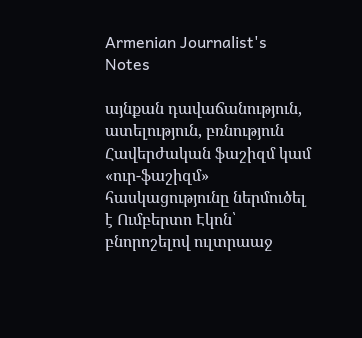Armenian Journalist's Notes

այնքան դավաճանություն, ատելություն, բռնություն
Հավերժական ֆաշիզմ կամ «ուր-ֆաշիզմ» հասկացությունը ներմուծել է Ումբերտո Էկոն՝ բնորոշելով ուլտրաաջ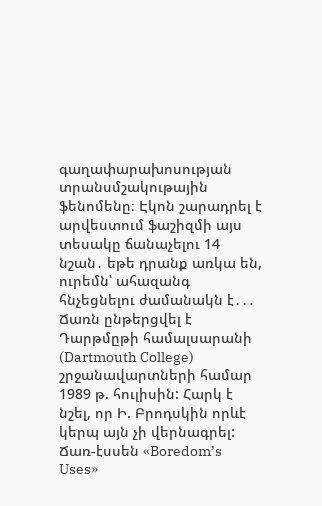գաղափարախոսության տրանսմշակութային ֆենոմենը։ Էկոն շարադրել է արվեստում ֆաշիզմի այս տեսակը ճանաչելու 14 նշան․ եթե դրանք առկա են, ուրեմն՝ ահազանգ հնչեցնելու ժամանակն է․․․
Ճառն ընթերցվել է Դարթմըթի համալսարանի (Dartmouth College) շրջանավարտների համար 1989 թ. հուլիսին: Հարկ է նշել, որ Ի. Բրոդսկին որևէ կերպ այն չի վերնագրել: Ճառ-էսսեն «Boredom’s Uses»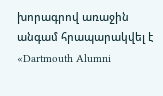խորագրով առաջին անգամ հրապարակվել է «Dartmouth Alumni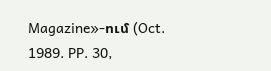Magazine»-ում (Oct. 1989. PP. 30,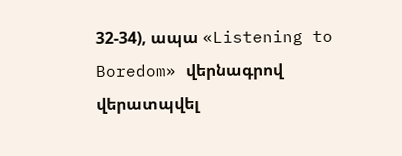32-34), ապա «Listening to Boredom» վերնագրով վերատպվել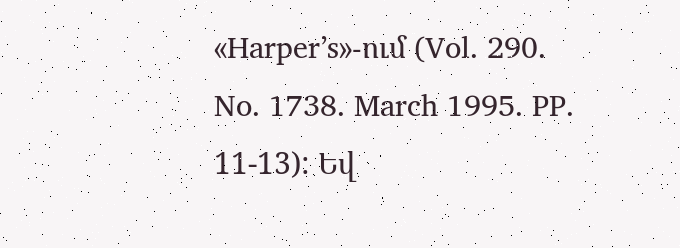«Harper’s»-ում (Vol. 290. No. 1738. March 1995. PP. 11-13): Եվ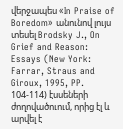վերջապես «In Praise of Boredom» անունով լույս տեսել Brodsky J., On Grief and Reason: Essays (New York: Farrar, Straus and Giroux, 1995, PP. 104-114) էսսեների ժողովածուում, որից էլ և արվել է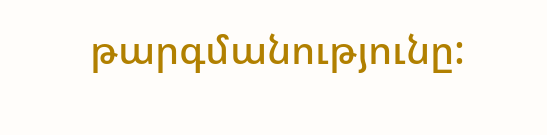թարգմանությունը: